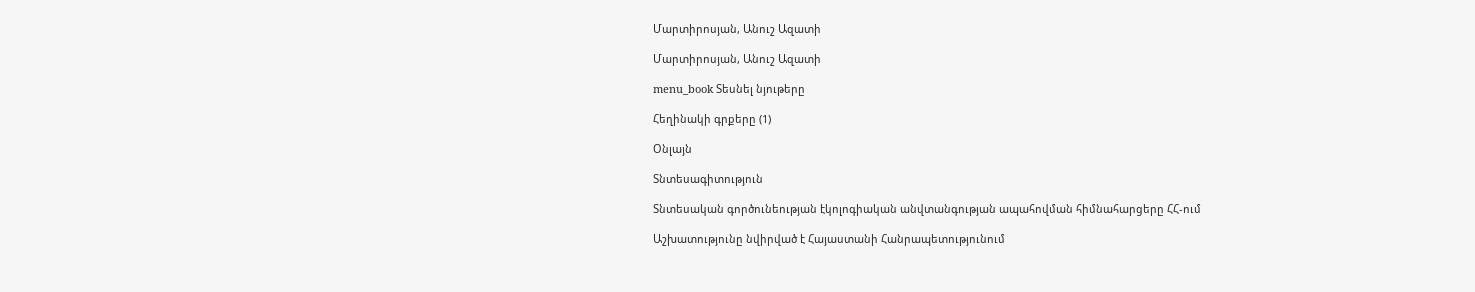Մարտիրոսյան, Անուշ Ազատի

Մարտիրոսյան, Անուշ Ազատի

menu_book Տեսնել նյութերը

Հեղինակի գրքերը (1)

Օնլայն

Տնտեսագիտություն

Տնտեսական գործունեության էկոլոգիական անվտանգության ապահովման հիմնահարցերը ՀՀ-ում

Աշխատությունը նվիրված է Հայաստանի Հանրապետությունում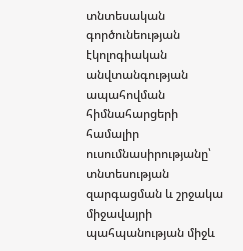տնտեսական գործունեության էկոլոգիական անվտանգության ապահովման հիմնահարցերի համալիր ուսումնասիրությանը՝ տնտեսության զարգացման և շրջակա միջավայրի պահպանության միջև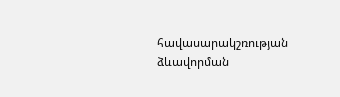հավասարակշռության ձևավորման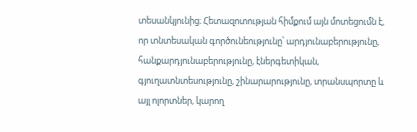տեսանկյունից։ Հետազոտության հիմքում այն մոտեցումն է, որ տնտեսական գործունեությունը՝ արդյունաբերությունը, հանքարդյունաբերությունը, էներգետիկան, գյուղատնտեսությունը, շինարարությունը, տրանսպորտը և այլ ոլորտներ, կարող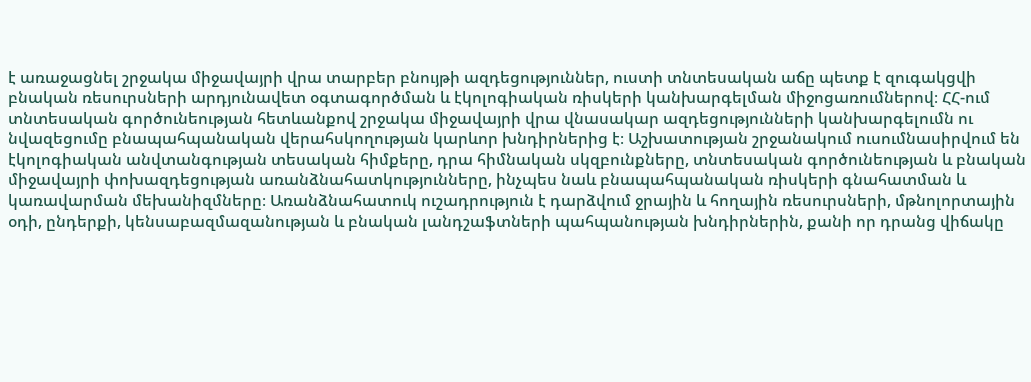է առաջացնել շրջակա միջավայրի վրա տարբեր բնույթի ազդեցություններ, ուստի տնտեսական աճը պետք է զուգակցվի բնական ռեսուրսների արդյունավետ օգտագործման և էկոլոգիական ռիսկերի կանխարգելման միջոցառումներով։ ՀՀ-ում տնտեսական գործունեության հետևանքով շրջակա միջավայրի վրա վնասակար ազդեցությունների կանխարգելումն ու նվազեցումը բնապահպանական վերահսկողության կարևոր խնդիրներից է։ Աշխատության շրջանակում ուսումնասիրվում են էկոլոգիական անվտանգության տեսական հիմքերը, դրա հիմնական սկզբունքները, տնտեսական գործունեության և բնական միջավայրի փոխազդեցության առանձնահատկությունները, ինչպես նաև բնապահպանական ռիսկերի գնահատման և կառավարման մեխանիզմները։ Առանձնահատուկ ուշադրություն է դարձվում ջրային և հողային ռեսուրսների, մթնոլորտային օդի, ընդերքի, կենսաբազմազանության և բնական լանդշաֆտների պահպանության խնդիրներին, քանի որ դրանց վիճակը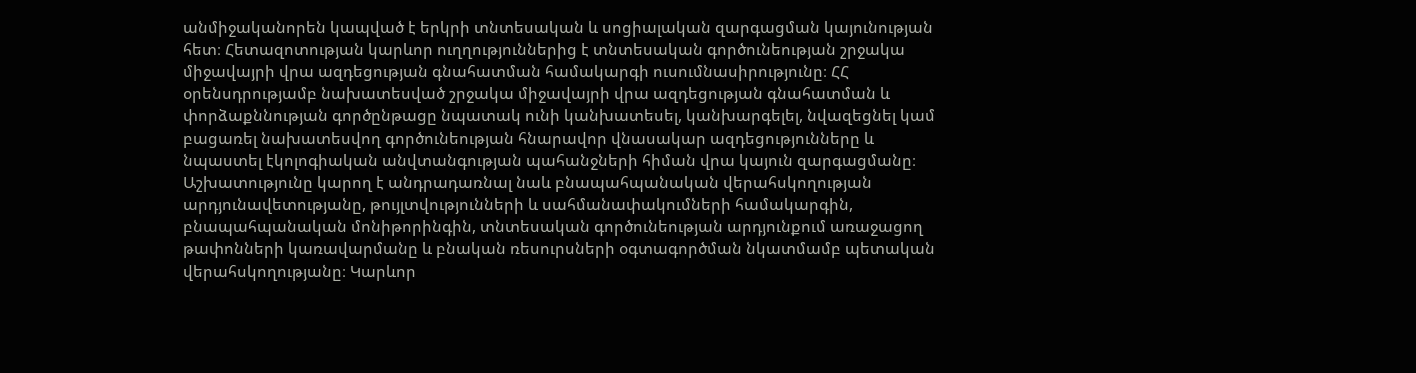անմիջականորեն կապված է երկրի տնտեսական և սոցիալական զարգացման կայունության հետ։ Հետազոտության կարևոր ուղղություններից է տնտեսական գործունեության շրջակա միջավայրի վրա ազդեցության գնահատման համակարգի ուսումնասիրությունը։ ՀՀ օրենսդրությամբ նախատեսված շրջակա միջավայրի վրա ազդեցության գնահատման և փորձաքննության գործընթացը նպատակ ունի կանխատեսել, կանխարգելել, նվազեցնել կամ բացառել նախատեսվող գործունեության հնարավոր վնասակար ազդեցությունները և նպաստել էկոլոգիական անվտանգության պահանջների հիման վրա կայուն զարգացմանը։ Աշխատությունը կարող է անդրադառնալ նաև բնապահպանական վերահսկողության արդյունավետությանը, թույլտվությունների և սահմանափակումների համակարգին, բնապահպանական մոնիթորինգին, տնտեսական գործունեության արդյունքում առաջացող թափոնների կառավարմանը և բնական ռեսուրսների օգտագործման նկատմամբ պետական վերահսկողությանը։ Կարևոր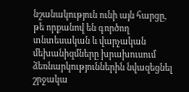նշանակություն ունի այն հարցը, թե որքանով են գործող տնտեսական և վարչական մեխանիզմները խրախուսում ձեռնարկություններին նվազեցնել շրջակա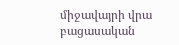միջավայրի վրա բացասական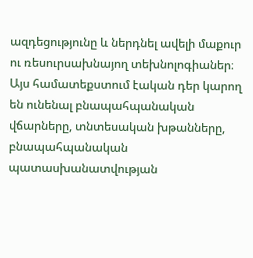ազդեցությունը և ներդնել ավելի մաքուր ու ռեսուրսախնայող տեխնոլոգիաներ։ Այս համատեքստում էական դեր կարող են ունենալ բնապահպանական վճարները, տնտեսական խթանները, բնապահպանական պատասխանատվության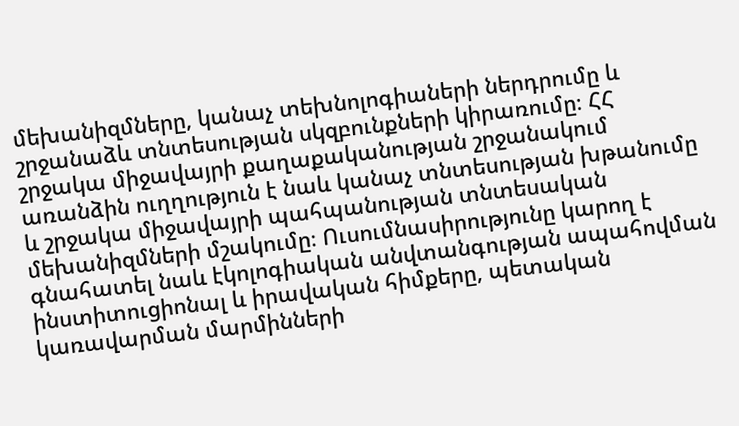մեխանիզմները, կանաչ տեխնոլոգիաների ներդրումը և շրջանաձև տնտեսության սկզբունքների կիրառումը։ ՀՀ շրջակա միջավայրի քաղաքականության շրջանակում առանձին ուղղություն է նաև կանաչ տնտեսության խթանումը և շրջակա միջավայրի պահպանության տնտեսական մեխանիզմների մշակումը։ Ուսումնասիրությունը կարող է գնահատել նաև էկոլոգիական անվտանգության ապահովման ինստիտուցիոնալ և իրավական հիմքերը, պետական կառավարման մարմինների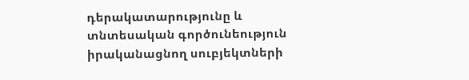դերակատարությունը և տնտեսական գործունեություն իրականացնող սուբյեկտների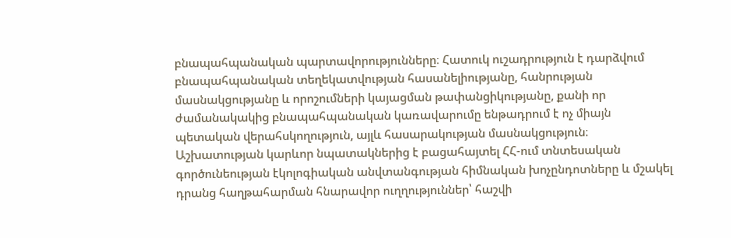բնապահպանական պարտավորությունները։ Հատուկ ուշադրություն է դարձվում բնապահպանական տեղեկատվության հասանելիությանը, հանրության մասնակցությանը և որոշումների կայացման թափանցիկությանը, քանի որ ժամանակակից բնապահպանական կառավարումը ենթադրում է ոչ միայն պետական վերահսկողություն, այլև հասարակության մասնակցություն։ Աշխատության կարևոր նպատակներից է բացահայտել ՀՀ-ում տնտեսական գործունեության էկոլոգիական անվտանգության հիմնական խոչընդոտները և մշակել դրանց հաղթահարման հնարավոր ուղղություններ՝ հաշվի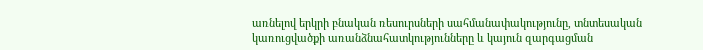առնելով երկրի բնական ռեսուրսների սահմանափակությունը, տնտեսական կառուցվածքի առանձնահատկությունները և կայուն զարգացման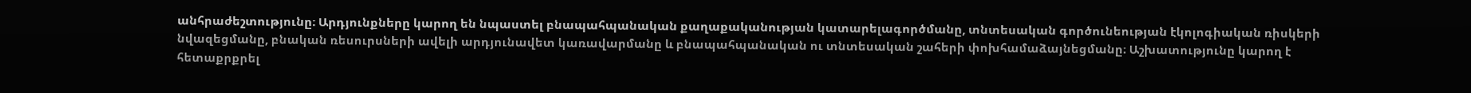անհրաժեշտությունը։ Արդյունքները կարող են նպաստել բնապահպանական քաղաքականության կատարելագործմանը, տնտեսական գործունեության էկոլոգիական ռիսկերի նվազեցմանը, բնական ռեսուրսների ավելի արդյունավետ կառավարմանը և բնապահպանական ու տնտեսական շահերի փոխհամաձայնեցմանը։ Աշխատությունը կարող է հետաքրքրել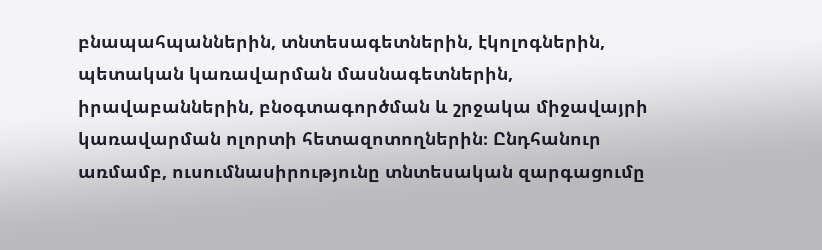բնապահպաններին, տնտեսագետներին, էկոլոգներին, պետական կառավարման մասնագետներին, իրավաբաններին, բնօգտագործման և շրջակա միջավայրի կառավարման ոլորտի հետազոտողներին։ Ընդհանուր առմամբ, ուսումնասիրությունը տնտեսական զարգացումը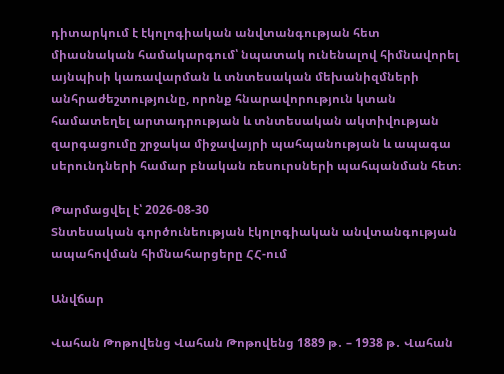դիտարկում է էկոլոգիական անվտանգության հետ միասնական համակարգում՝ նպատակ ունենալով հիմնավորել այնպիսի կառավարման և տնտեսական մեխանիզմների անհրաժեշտությունը, որոնք հնարավորություն կտան համատեղել արտադրության և տնտեսական ակտիվության զարգացումը շրջակա միջավայրի պահպանության և ապագա սերունդների համար բնական ռեսուրսների պահպանման հետ։

Թարմացվել է՝ 2026-08-30
Տնտեսական գործունեության էկոլոգիական անվտանգության ապահովման հիմնահարցերը ՀՀ-ում

Անվճար

Վահան Թոթովենց Վահան Թոթովենց 1889 թ․ – 1938 թ․ Վահան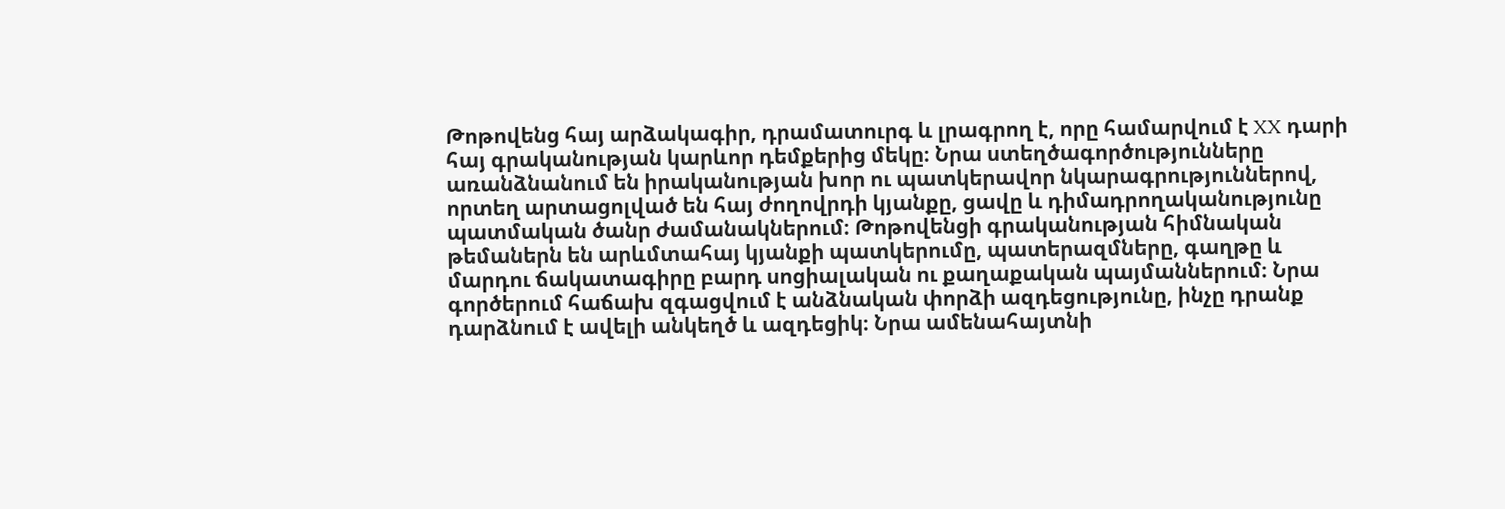Թոթովենց հայ արձակագիր, դրամատուրգ և լրագրող է, որը համարվում է XX դարի հայ գրականության կարևոր դեմքերից մեկը։ Նրա ստեղծագործությունները առանձնանում են իրականության խոր ու պատկերավոր նկարագրություններով, որտեղ արտացոլված են հայ ժողովրդի կյանքը, ցավը և դիմադրողականությունը պատմական ծանր ժամանակներում։ Թոթովենցի գրականության հիմնական թեմաներն են արևմտահայ կյանքի պատկերումը, պատերազմները, գաղթը և մարդու ճակատագիրը բարդ սոցիալական ու քաղաքական պայմաններում։ Նրա գործերում հաճախ զգացվում է անձնական փորձի ազդեցությունը, ինչը դրանք դարձնում է ավելի անկեղծ և ազդեցիկ։ Նրա ամենահայտնի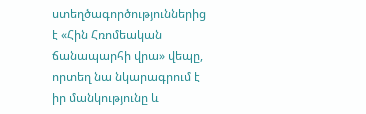ստեղծագործություններից է «Հին Հռոմեական ճանապարհի վրա» վեպը, որտեղ նա նկարագրում է իր մանկությունը և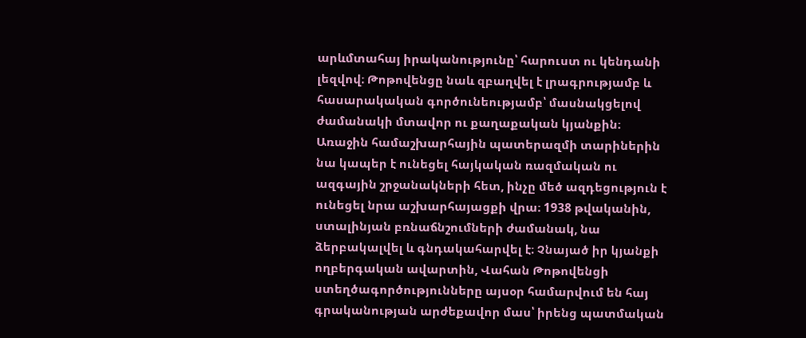արևմտահայ իրականությունը՝ հարուստ ու կենդանի լեզվով։ Թոթովենցը նաև զբաղվել է լրագրությամբ և հասարակական գործունեությամբ՝ մասնակցելով ժամանակի մտավոր ու քաղաքական կյանքին։ Առաջին համաշխարհային պատերազմի տարիներին նա կապեր է ունեցել հայկական ռազմական ու ազգային շրջանակների հետ, ինչը մեծ ազդեցություն է ունեցել նրա աշխարհայացքի վրա։ 1938 թվականին, ստալինյան բռնաճնշումների ժամանակ, նա ձերբակալվել և գնդակահարվել է։ Չնայած իր կյանքի ողբերգական ավարտին, Վահան Թոթովենցի ստեղծագործությունները այսօր համարվում են հայ գրականության արժեքավոր մաս՝ իրենց պատմական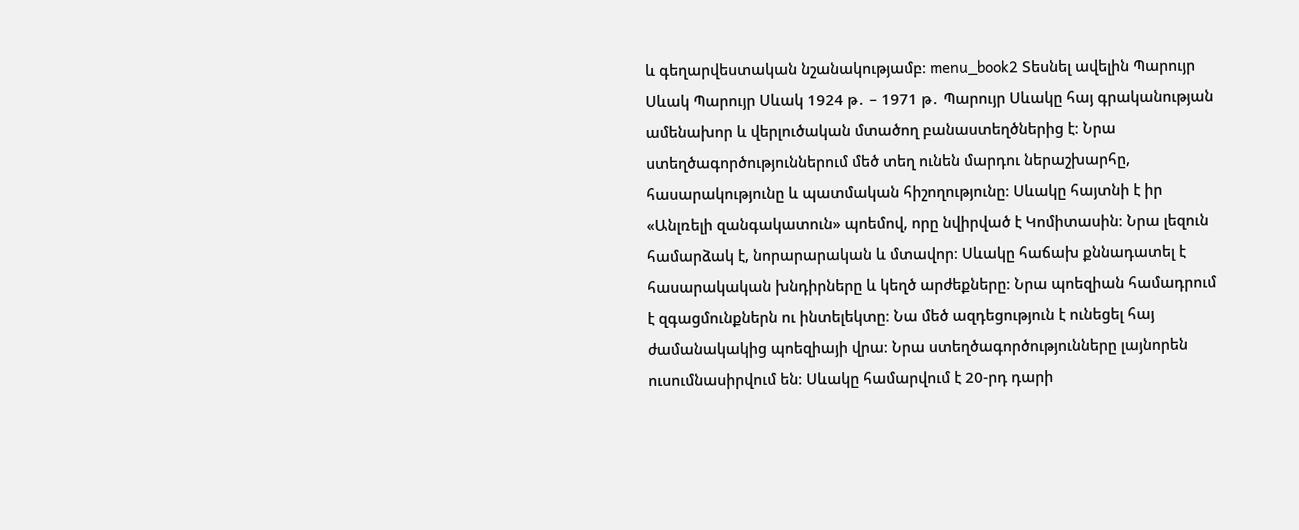և գեղարվեստական նշանակությամբ։ menu_book2 Տեսնել ավելին Պարույր Սևակ Պարույր Սևակ 1924 թ․ – 1971 թ․ Պարույր Սևակը հայ գրականության ամենախոր և վերլուծական մտածող բանաստեղծներից է։ Նրա ստեղծագործություններում մեծ տեղ ունեն մարդու ներաշխարհը, հասարակությունը և պատմական հիշողությունը։ Սևակը հայտնի է իր «Անլռելի զանգակատուն» պոեմով, որը նվիրված է Կոմիտասին։ Նրա լեզուն համարձակ է, նորարարական և մտավոր։ Սևակը հաճախ քննադատել է հասարակական խնդիրները և կեղծ արժեքները։ Նրա պոեզիան համադրում է զգացմունքներն ու ինտելեկտը։ Նա մեծ ազդեցություն է ունեցել հայ ժամանակակից պոեզիայի վրա։ Նրա ստեղծագործությունները լայնորեն ուսումնասիրվում են։ Սևակը համարվում է 20-րդ դարի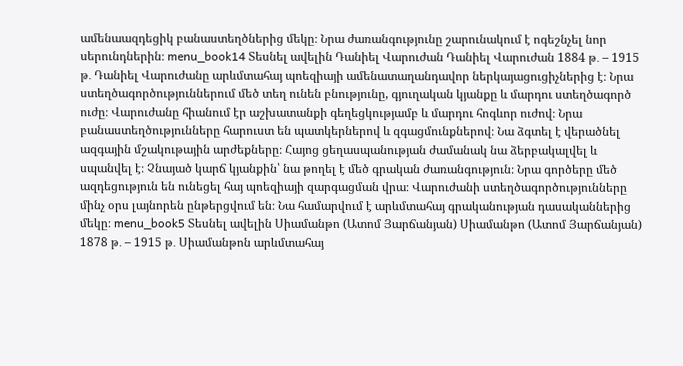ամենաազդեցիկ բանաստեղծներից մեկը։ Նրա ժառանգությունը շարունակում է ոգեշնչել նոր սերունդներին։ menu_book14 Տեսնել ավելին Դանիել Վարուժան Դանիել Վարուժան 1884 թ․ – 1915 թ․ Դանիել Վարուժանը արևմտահայ պոեզիայի ամենատաղանդավոր ներկայացուցիչներից է։ Նրա ստեղծագործություններում մեծ տեղ ունեն բնությունը, գյուղական կյանքը և մարդու ստեղծագործ ուժը։ Վարուժանը հիանում էր աշխատանքի գեղեցկությամբ և մարդու հոգևոր ուժով։ Նրա բանաստեղծությունները հարուստ են պատկերներով և զգացմունքներով։ Նա ձգտել է վերածնել ազգային մշակութային արժեքները։ Հայոց ցեղասպանության ժամանակ նա ձերբակալվել և սպանվել է։ Չնայած կարճ կյանքին՝ նա թողել է մեծ գրական ժառանգություն։ Նրա գործերը մեծ ազդեցություն են ունեցել հայ պոեզիայի զարգացման վրա։ Վարուժանի ստեղծագործությունները մինչ օրս լայնորեն ընթերցվում են։ Նա համարվում է արևմտահայ գրականության դասականներից մեկը։ menu_book5 Տեսնել ավելին Սիամանթո (Ատոմ Յարճանյան) Սիամանթո (Ատոմ Յարճանյան) 1878 թ․ – 1915 թ․ Սիամանթոն արևմտահայ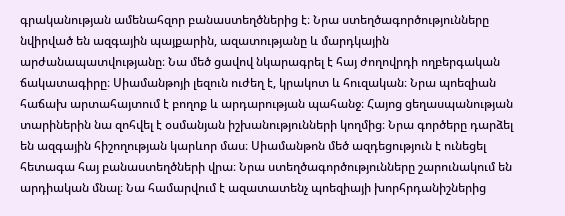գրականության ամենահզոր բանաստեղծներից է։ Նրա ստեղծագործությունները նվիրված են ազգային պայքարին, ազատությանը և մարդկային արժանապատվությանը։ Նա մեծ ցավով նկարագրել է հայ ժողովրդի ողբերգական ճակատագիրը։ Սիամանթոյի լեզուն ուժեղ է, կրակոտ և հուզական։ Նրա պոեզիան հաճախ արտահայտում է բողոք և արդարության պահանջ։ Հայոց ցեղասպանության տարիներին նա զոհվել է օսմանյան իշխանությունների կողմից։ Նրա գործերը դարձել են ազգային հիշողության կարևոր մաս։ Սիամանթոն մեծ ազդեցություն է ունեցել հետագա հայ բանաստեղծների վրա։ Նրա ստեղծագործությունները շարունակում են արդիական մնալ։ Նա համարվում է ազատատենչ պոեզիայի խորհրդանիշներից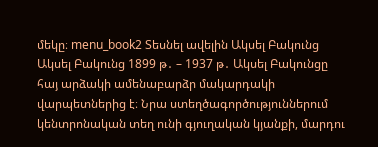մեկը։ menu_book2 Տեսնել ավելին Ակսել Բակունց Ակսել Բակունց 1899 թ․ – 1937 թ․ Ակսել Բակունցը հայ արձակի ամենաբարձր մակարդակի վարպետներից է։ Նրա ստեղծագործություններում կենտրոնական տեղ ունի գյուղական կյանքի, մարդու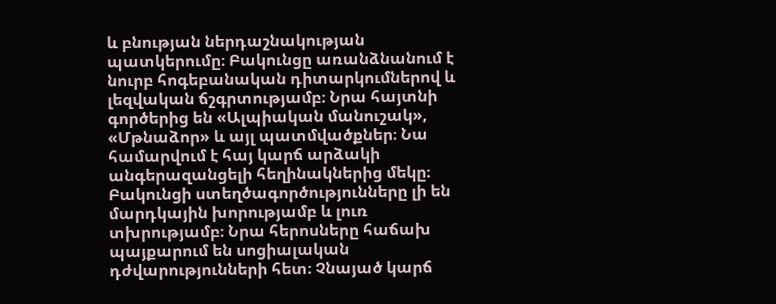և բնության ներդաշնակության պատկերումը։ Բակունցը առանձնանում է նուրբ հոգեբանական դիտարկումներով և լեզվական ճշգրտությամբ։ Նրա հայտնի գործերից են «Ալպիական մանուշակ», «Մթնաձոր» և այլ պատմվածքներ։ Նա համարվում է հայ կարճ արձակի անգերազանցելի հեղինակներից մեկը։ Բակունցի ստեղծագործությունները լի են մարդկային խորությամբ և լուռ տխրությամբ։ Նրա հերոսները հաճախ պայքարում են սոցիալական դժվարությունների հետ։ Չնայած կարճ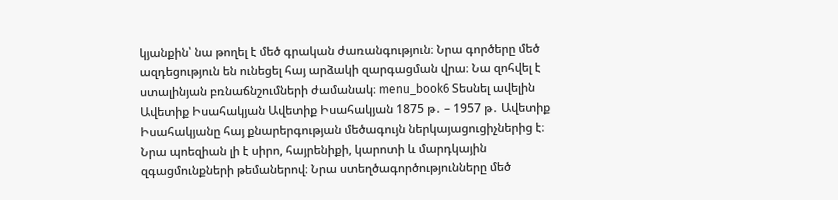կյանքին՝ նա թողել է մեծ գրական ժառանգություն։ Նրա գործերը մեծ ազդեցություն են ունեցել հայ արձակի զարգացման վրա։ Նա զոհվել է ստալինյան բռնաճնշումների ժամանակ։ menu_book6 Տեսնել ավելին Ավետիք Իսահակյան Ավետիք Իսահակյան 1875 թ․ – 1957 թ․ Ավետիք Իսահակյանը հայ քնարերգության մեծագույն ներկայացուցիչներից է։ Նրա պոեզիան լի է սիրո, հայրենիքի, կարոտի և մարդկային զգացմունքների թեմաներով։ Նրա ստեղծագործությունները մեծ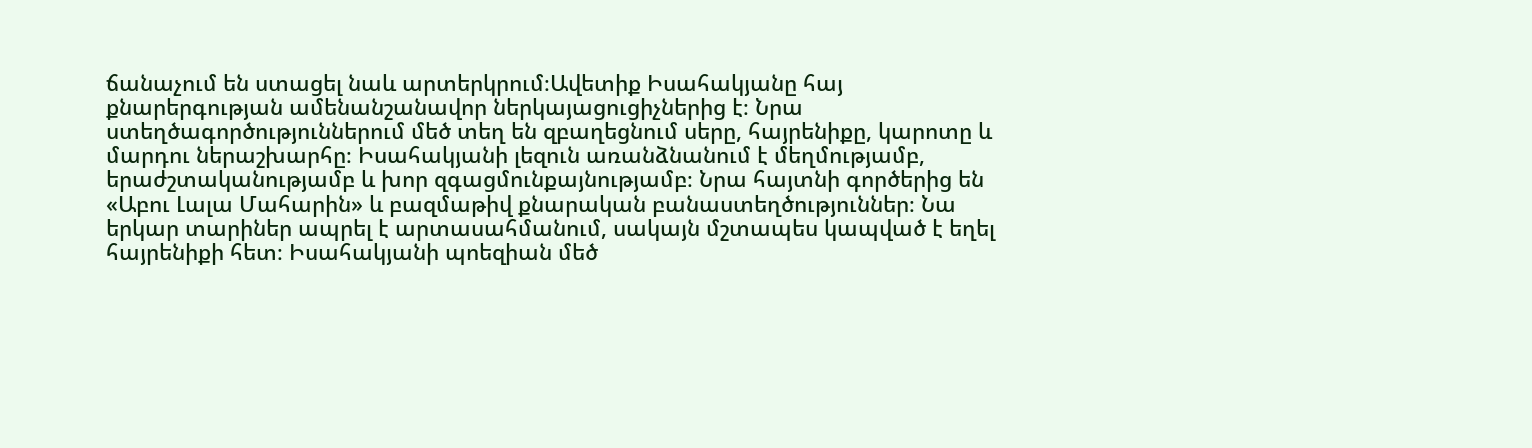ճանաչում են ստացել նաև արտերկրում։Ավետիք Իսահակյանը հայ քնարերգության ամենանշանավոր ներկայացուցիչներից է։ Նրա ստեղծագործություններում մեծ տեղ են զբաղեցնում սերը, հայրենիքը, կարոտը և մարդու ներաշխարհը։ Իսահակյանի լեզուն առանձնանում է մեղմությամբ, երաժշտականությամբ և խոր զգացմունքայնությամբ։ Նրա հայտնի գործերից են «Աբու Լալա Մահարին» և բազմաթիվ քնարական բանաստեղծություններ։ Նա երկար տարիներ ապրել է արտասահմանում, սակայն մշտապես կապված է եղել հայրենիքի հետ։ Իսահակյանի պոեզիան մեծ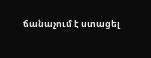ճանաչում է ստացել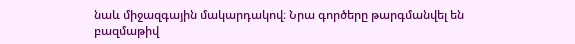նաև միջազգային մակարդակով։ Նրա գործերը թարգմանվել են բազմաթիվ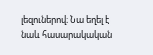լեզուներով։ Նա եղել է նաև հասարակական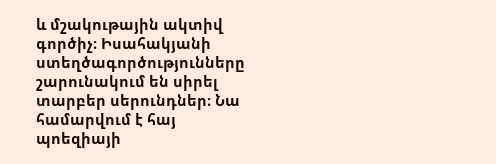և մշակութային ակտիվ գործիչ։ Իսահակյանի ստեղծագործությունները շարունակում են սիրել տարբեր սերունդներ։ Նա համարվում է հայ պոեզիայի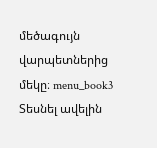մեծագույն վարպետներից մեկը։ menu_book3 Տեսնել ավելին